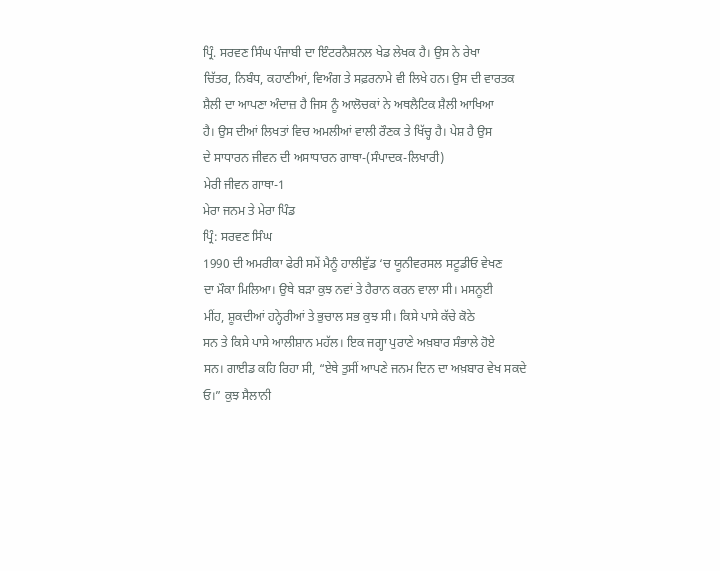ਪ੍ਰਿੰ. ਸਰਵਣ ਸਿੰਘ ਪੰਜਾਬੀ ਦਾ ਇੰਟਰਨੈਸ਼ਨਲ ਖੇਡ ਲੇਖਕ ਹੈ। ਉਸ ਨੇ ਰੇਖਾ
ਚਿੱਤਰ, ਨਿਬੰਧ, ਕਹਾਣੀਆਂ, ਵਿਅੰਗ ਤੇ ਸਫ਼ਰਨਾਮੇ ਵੀ ਲਿਖੇ ਹਨ। ਉਸ ਦੀ ਵਾਰਤਕ
ਸ਼ੈਲੀ ਦਾ ਆਪਣਾ ਅੰਦਾਜ਼ ਹੈ ਜਿਸ ਨੂੰ ਆਲੋਚਕਾਂ ਨੇ ਅਥਲੈਟਿਕ ਸ਼ੈਲੀ ਆਖਿਆ
ਹੈ। ਉਸ ਦੀਆਂ ਲਿਖਤਾਂ ਵਿਚ ਅਮਲੀਆਂ ਵਾਲੀ ਰੌਣਕ ਤੇ ਖਿੱਚ੍ਹ ਹੈ। ਪੇਸ਼ ਹੈ ਉਸ
ਦੇ ਸਾਧਾਰਨ ਜੀਵਨ ਦੀ ਅਸਾਧਾਰਨ ਗਾਥਾ-(ਸੰਪਾਦਕ-ਲਿਖਾਰੀ)
ਮੇਰੀ ਜੀਵਨ ਗਾਥਾ-1
ਮੇਰਾ ਜਨਮ ਤੇ ਮੇਰਾ ਪਿੰਡ
ਪ੍ਰਿੰ: ਸਰਵਣ ਸਿੰਘ
1990 ਦੀ ਅਮਰੀਕਾ ਫੇਰੀ ਸਮੇਂ ਮੈਨੂੰ ਹਾਲੀਵੁੱਡ ‘ਚ ਯੂਨੀਵਰਸਲ ਸਟੂਡੀਓ ਵੇਖਣ
ਦਾ ਮੌਕਾ ਮਿਲਿਆ। ਉਥੇ ਬੜਾ ਕੁਝ ਨਵਾਂ ਤੇ ਹੈਰਾਨ ਕਰਨ ਵਾਲਾ ਸੀ। ਮਸਨੂਈ
ਮੀਂਹ, ਸ਼ੂਕਦੀਆਂ ਹਨ੍ਹੇਰੀਆਂ ਤੇ ਭੁਚਾਲ ਸਭ ਕੁਝ ਸੀ। ਕਿਸੇ ਪਾਸੇ ਕੱਚੇ ਕੋਠੇ
ਸਨ ਤੇ ਕਿਸੇ ਪਾਸੇ ਆਲੀਸ਼ਾਨ ਮਹੱਲ। ਇਕ ਜਗ੍ਹਾ ਪੁਰਾਣੇ ਅਖ਼ਬਾਰ ਸੰਭਾਲੇ ਹੋਏ
ਸਨ। ਗਾਈਡ ਕਹਿ ਰਿਹਾ ਸੀ, “ਏਥੇ ਤੁਸੀਂ ਆਪਣੇ ਜਨਮ ਦਿਨ ਦਾ ਅਖ਼ਬਾਰ ਵੇਖ ਸਕਦੇ
ਓ।” ਕੁਝ ਸੈਲਾਨੀ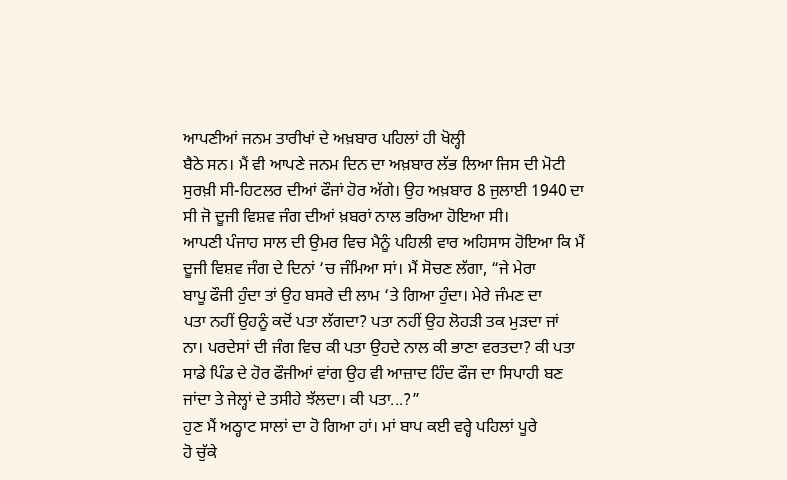ਆਪਣੀਆਂ ਜਨਮ ਤਾਰੀਖਾਂ ਦੇ ਅਖ਼ਬਾਰ ਪਹਿਲਾਂ ਹੀ ਖੋਲ੍ਹੀ
ਬੈਠੇ ਸਨ। ਮੈਂ ਵੀ ਆਪਣੇ ਜਨਮ ਦਿਨ ਦਾ ਅਖ਼ਬਾਰ ਲੱਭ ਲਿਆ ਜਿਸ ਦੀ ਮੋਟੀ
ਸੁਰਖ਼ੀ ਸੀ-ਹਿਟਲਰ ਦੀਆਂ ਫੌਜਾਂ ਹੋਰ ਅੱਗੇ। ਉਹ ਅਖ਼ਬਾਰ 8 ਜੁਲਾਈ 1940 ਦਾ
ਸੀ ਜੋ ਦੂਜੀ ਵਿਸ਼ਵ ਜੰਗ ਦੀਆਂ ਖ਼ਬਰਾਂ ਨਾਲ ਭਰਿਆ ਹੋਇਆ ਸੀ।
ਆਪਣੀ ਪੰਜਾਹ ਸਾਲ ਦੀ ਉਮਰ ਵਿਚ ਮੈਨੂੰ ਪਹਿਲੀ ਵਾਰ ਅਹਿਸਾਸ ਹੋਇਆ ਕਿ ਮੈਂ
ਦੂਜੀ ਵਿਸ਼ਵ ਜੰਗ ਦੇ ਦਿਨਾਂ ‘ਚ ਜੰਮਿਆ ਸਾਂ। ਮੈਂ ਸੋਚਣ ਲੱਗਾ, “ਜੇ ਮੇਰਾ
ਬਾਪੂ ਫੌਜੀ ਹੁੰਦਾ ਤਾਂ ਉਹ ਬਸਰੇ ਦੀ ਲਾਮ ‘ਤੇ ਗਿਆ ਹੁੰਦਾ। ਮੇਰੇ ਜੰਮਣ ਦਾ
ਪਤਾ ਨਹੀਂ ਉਹਨੂੰ ਕਦੋਂ ਪਤਾ ਲੱਗਦਾ? ਪਤਾ ਨਹੀਂ ਉਹ ਲੋਹੜੀ ਤਕ ਮੁੜਦਾ ਜਾਂ
ਨਾ। ਪਰਦੇਸਾਂ ਦੀ ਜੰਗ ਵਿਚ ਕੀ ਪਤਾ ਉਹਦੇ ਨਾਲ ਕੀ ਭਾਣਾ ਵਰਤਦਾ? ਕੀ ਪਤਾ
ਸਾਡੇ ਪਿੰਡ ਦੇ ਹੋਰ ਫੌਜੀਆਂ ਵਾਂਗ ਉਹ ਵੀ ਆਜ਼ਾਦ ਹਿੰਦ ਫੌਜ ਦਾ ਸਿਪਾਹੀ ਬਣ
ਜਾਂਦਾ ਤੇ ਜੇਲ੍ਹਾਂ ਦੇ ਤਸੀਹੇ ਝੱਲਦਾ। ਕੀ ਪਤਾ...?”
ਹੁਣ ਮੈਂ ਅਠ੍ਹਾਟ ਸਾਲਾਂ ਦਾ ਹੋ ਗਿਆ ਹਾਂ। ਮਾਂ ਬਾਪ ਕਈ ਵਰ੍ਹੇ ਪਹਿਲਾਂ ਪੂਰੇ
ਹੋ ਚੁੱਕੇ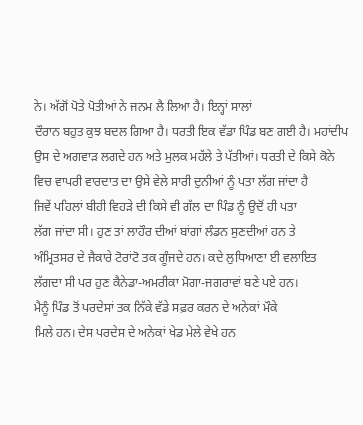ਨੇ। ਅੱਗੋਂ ਪੋਤੇ ਪੋਤੀਆਂ ਨੇ ਜਨਮ ਲੈ ਲਿਆ ਹੈ। ਇਨ੍ਹਾਂ ਸਾਲਾਂ
ਦੌਰਾਨ ਬਹੁਤ ਕੁਝ ਬਦਲ ਗਿਆ ਹੈ। ਧਰਤੀ ਇਕ ਵੱਡਾ ਪਿੰਡ ਬਣ ਗਈ ਹੈ। ਮਹਾਂਦੀਪ
ਉਸ ਦੇ ਅਗਵਾੜ ਲਗਦੇ ਹਨ ਅਤੇ ਮੁਲਕ ਮਹੱਲੇ ਤੇ ਪੱਤੀਆਂ। ਧਰਤੀ ਦੇ ਕਿਸੇ ਕੋਨੇ
ਵਿਚ ਵਾਪਰੀ ਵਾਰਦਾਤ ਦਾ ਉਸੇ ਵੇਲੇ ਸਾਰੀ ਦੁਨੀਆਂ ਨੂੰ ਪਤਾ ਲੱਗ ਜਾਂਦਾ ਹੈ
ਜਿਵੇਂ ਪਹਿਲਾਂ ਬੀਹੀ ਵਿਹੜੇ ਦੀ ਕਿਸੇ ਵੀ ਗੱਲ ਦਾ ਪਿੰਡ ਨੂੰ ਉਦੋਂ ਹੀ ਪਤਾ
ਲੱਗ ਜਾਂਦਾ ਸੀ। ਹੁਣ ਤਾਂ ਲਾਹੌਰ ਦੀਆਂ ਬਾਂਗਾਂ ਲੰਡਨ ਸੁਣਦੀਆਂ ਹਨ ਤੇ
ਅੰਮ੍ਰਿਤਸਰ ਦੇ ਜੈਕਾਰੇ ਟੋਰਾਂਟੋ ਤਕ ਗੂੰਜਦੇ ਹਨ। ਕਦੇ ਲੁਧਿਆਣਾ ਈ ਵਲਾਇਤ
ਲੱਗਦਾ ਸੀ ਪਰ ਹੁਣ ਕੈਨੇਡਾ-ਅਮਰੀਕਾ ਮੋਗਾ-ਜਗਰਾਵਾਂ ਬਣੇ ਪਏ ਹਨ।
ਮੈਨੂੰ ਪਿੰਡ ਤੋਂ ਪਰਦੇਸਾਂ ਤਕ ਨਿੱਕੇ ਵੱਡੇ ਸਫ਼ਰ ਕਰਨ ਦੇ ਅਨੇਕਾਂ ਮੌਕੇ
ਮਿਲੇ ਹਨ। ਦੇਸ ਪਰਦੇਸ ਦੇ ਅਨੇਕਾਂ ਖੇਡ ਮੇਲੇ ਵੇਖੇ ਹਨ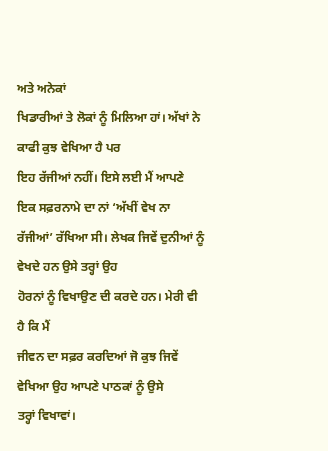ਅਤੇ ਅਨੇਕਾਂ
ਖਿਡਾਰੀਆਂ ਤੇ ਲੋਕਾਂ ਨੂੰ ਮਿਲਿਆ ਹਾਂ। ਅੱਖਾਂ ਨੇ ਕਾਫੀ ਕੁਝ ਵੇਖਿਆ ਹੈ ਪਰ
ਇਹ ਰੱਜੀਆਂ ਨਹੀਂ। ਇਸੇ ਲਈ ਮੈਂ ਆਪਣੇ ਇਕ ਸਫ਼ਰਨਾਮੇ ਦਾ ਨਾਂ ‘ਅੱਖੀਂ ਵੇਖ ਨਾ
ਰੱਜੀਆਂ’ ਰੱਖਿਆ ਸੀ। ਲੇਖਕ ਜਿਵੇਂ ਦੁਨੀਆਂ ਨੂੰ ਵੇਖਦੇ ਹਨ ਉਸੇ ਤਰ੍ਹਾਂ ਉਹ
ਹੋਰਨਾਂ ਨੂੰ ਵਿਖਾਉਣ ਦੀ ਕਰਦੇ ਹਨ। ਮੇਰੀ ਵੀ ਹੈ ਕਿ ਮੈਂ
ਜੀਵਨ ਦਾ ਸਫ਼ਰ ਕਰਦਿਆਂ ਜੋ ਕੁਝ ਜਿਵੇਂ ਵੇਖਿਆ ਉਹ ਆਪਣੇ ਪਾਠਕਾਂ ਨੂੰ ਉਸੇ
ਤਰ੍ਹਾਂ ਵਿਖਾਵਾਂ।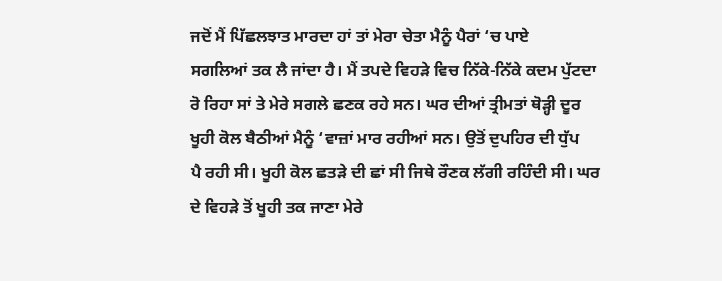ਜਦੋਂ ਮੈਂ ਪਿੱਛਲਝਾਤ ਮਾਰਦਾ ਹਾਂ ਤਾਂ ਮੇਰਾ ਚੇਤਾ ਮੈਨੂੰ ਪੈਰਾਂ ‘ਚ ਪਾਏ
ਸਗਲਿਆਂ ਤਕ ਲੈ ਜਾਂਦਾ ਹੈ। ਮੈਂ ਤਪਦੇ ਵਿਹੜੇ ਵਿਚ ਨਿੱਕੇ-ਨਿੱਕੇ ਕਦਮ ਪੁੱਟਦਾ
ਰੋ ਰਿਹਾ ਸਾਂ ਤੇ ਮੇਰੇ ਸਗਲੇ ਛਣਕ ਰਹੇ ਸਨ। ਘਰ ਦੀਆਂ ਤ੍ਰੀਮਤਾਂ ਥੋੜ੍ਹੀ ਦੂਰ
ਖੂਹੀ ਕੋਲ ਬੈਠੀਆਂ ਮੈਨੂੰ ‘ਵਾਜ਼ਾਂ ਮਾਰ ਰਹੀਆਂ ਸਨ। ਉਤੋਂ ਦੁਪਹਿਰ ਦੀ ਧੁੱਪ
ਪੈ ਰਹੀ ਸੀ। ਖੂਹੀ ਕੋਲ ਛਤੜੇ ਦੀ ਛਾਂ ਸੀ ਜਿਥੇ ਰੌਣਕ ਲੱਗੀ ਰਹਿੰਦੀ ਸੀ। ਘਰ
ਦੇ ਵਿਹੜੇ ਤੋਂ ਖੂਹੀ ਤਕ ਜਾਣਾ ਮੇਰੇ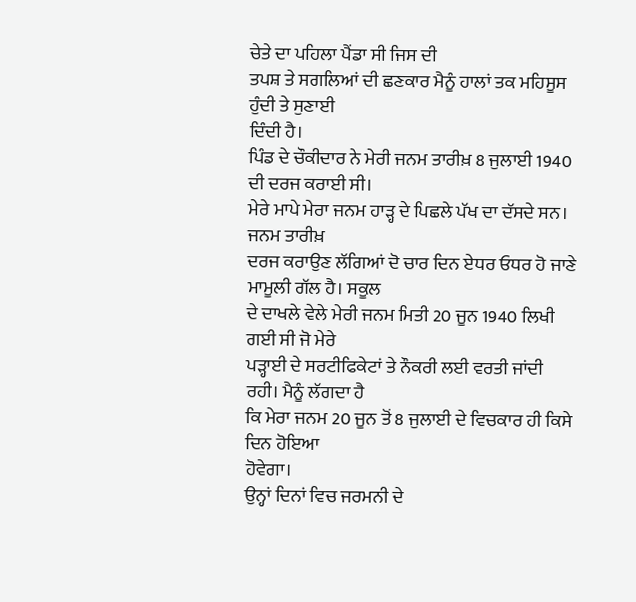ਚੇਤੇ ਦਾ ਪਹਿਲਾ ਪੈਂਡਾ ਸੀ ਜਿਸ ਦੀ
ਤਪਸ਼ ਤੇ ਸਗਲਿਆਂ ਦੀ ਛਣਕਾਰ ਮੈਨੂੰ ਹਾਲਾਂ ਤਕ ਮਹਿਸੂਸ ਹੁੰਦੀ ਤੇ ਸੁਣਾਈ
ਦਿੰਦੀ ਹੈ।
ਪਿੰਡ ਦੇ ਚੌਕੀਦਾਰ ਨੇ ਮੇਰੀ ਜਨਮ ਤਾਰੀਖ਼ 8 ਜੁਲਾਈ 1940 ਦੀ ਦਰਜ ਕਰਾਈ ਸੀ।
ਮੇਰੇ ਮਾਪੇ ਮੇਰਾ ਜਨਮ ਹਾੜ੍ਹ ਦੇ ਪਿਛਲੇ ਪੱਖ ਦਾ ਦੱਸਦੇ ਸਨ। ਜਨਮ ਤਾਰੀਖ਼
ਦਰਜ ਕਰਾਉਣ ਲੱਗਿਆਂ ਦੋ ਚਾਰ ਦਿਨ ਏਧਰ ਓਧਰ ਹੋ ਜਾਣੇ ਮਾਮੂਲੀ ਗੱਲ ਹੈ। ਸਕੂਲ
ਦੇ ਦਾਖਲੇ ਵੇਲੇ ਮੇਰੀ ਜਨਮ ਮਿਤੀ 20 ਜੂਨ 1940 ਲਿਖੀ ਗਈ ਸੀ ਜੋ ਮੇਰੇ
ਪੜ੍ਹਾਈ ਦੇ ਸਰਟੀਫਿਕੇਟਾਂ ਤੇ ਨੌਕਰੀ ਲਈ ਵਰਤੀ ਜਾਂਦੀ ਰਹੀ। ਮੈਨੂੰ ਲੱਗਦਾ ਹੈ
ਕਿ ਮੇਰਾ ਜਨਮ 20 ਜੂਨ ਤੋਂ 8 ਜੁਲਾਈ ਦੇ ਵਿਚਕਾਰ ਹੀ ਕਿਸੇ ਦਿਨ ਹੋਇਆ
ਹੋਵੇਗਾ।
ਉਨ੍ਹਾਂ ਦਿਨਾਂ ਵਿਚ ਜਰਮਨੀ ਦੇ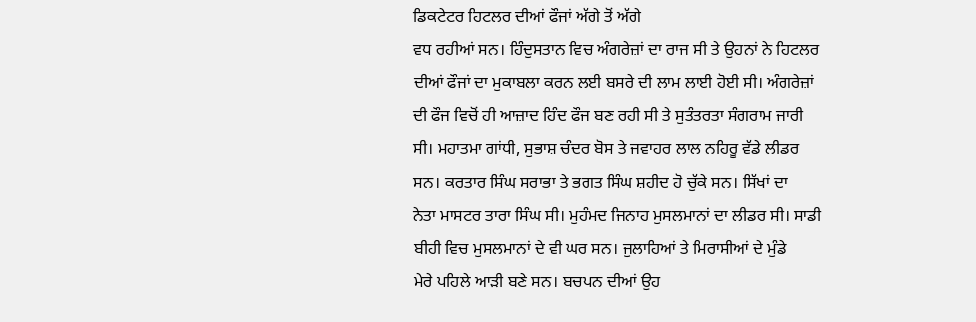ਡਿਕਟੇਟਰ ਹਿਟਲਰ ਦੀਆਂ ਫੌਜਾਂ ਅੱਗੇ ਤੋਂ ਅੱਗੇ
ਵਧ ਰਹੀਆਂ ਸਨ। ਹਿੰਦੁਸਤਾਨ ਵਿਚ ਅੰਗਰੇਜ਼ਾਂ ਦਾ ਰਾਜ ਸੀ ਤੇ ਉਹਨਾਂ ਨੇ ਹਿਟਲਰ
ਦੀਆਂ ਫੌਜਾਂ ਦਾ ਮੁਕਾਬਲਾ ਕਰਨ ਲਈ ਬਸਰੇ ਦੀ ਲਾਮ ਲਾਈ ਹੋਈ ਸੀ। ਅੰਗਰੇਜ਼ਾਂ
ਦੀ ਫੌਜ ਵਿਚੋਂ ਹੀ ਆਜ਼ਾਦ ਹਿੰਦ ਫੌਜ ਬਣ ਰਹੀ ਸੀ ਤੇ ਸੁਤੰਤਰਤਾ ਸੰਗਰਾਮ ਜਾਰੀ
ਸੀ। ਮਹਾਤਮਾ ਗਾਂਧੀ, ਸੁਭਾਸ਼ ਚੰਦਰ ਬੋਸ ਤੇ ਜਵਾਹਰ ਲਾਲ ਨਹਿਰੂ ਵੱਡੇ ਲੀਡਰ
ਸਨ। ਕਰਤਾਰ ਸਿੰਘ ਸਰਾਭਾ ਤੇ ਭਗਤ ਸਿੰਘ ਸ਼ਹੀਦ ਹੋ ਚੁੱਕੇ ਸਨ। ਸਿੱਖਾਂ ਦਾ
ਨੇਤਾ ਮਾਸਟਰ ਤਾਰਾ ਸਿੰਘ ਸੀ। ਮੁਹੰਮਦ ਜਿਨਾਹ ਮੁਸਲਮਾਨਾਂ ਦਾ ਲੀਡਰ ਸੀ। ਸਾਡੀ
ਬੀਹੀ ਵਿਚ ਮੁਸਲਮਾਨਾਂ ਦੇ ਵੀ ਘਰ ਸਨ। ਜੁਲਾਹਿਆਂ ਤੇ ਮਿਰਾਸੀਆਂ ਦੇ ਮੁੰਡੇ
ਮੇਰੇ ਪਹਿਲੇ ਆੜੀ ਬਣੇ ਸਨ। ਬਚਪਨ ਦੀਆਂ ਉਹ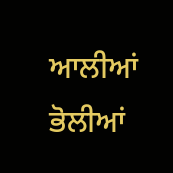ਆਲੀਆਂ ਭੋਲੀਆਂ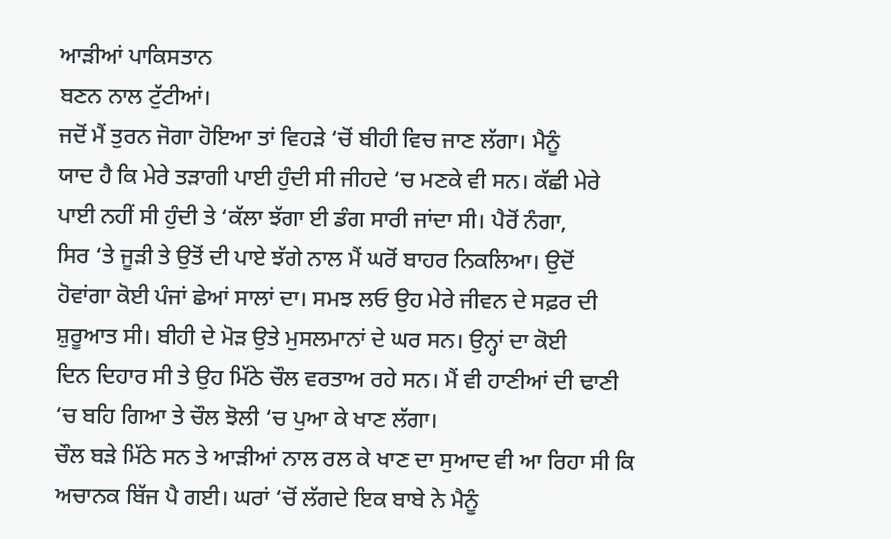ਆੜੀਆਂ ਪਾਕਿਸਤਾਨ
ਬਣਨ ਨਾਲ ਟੁੱਟੀਆਂ।
ਜਦੋਂ ਮੈਂ ਤੁਰਨ ਜੋਗਾ ਹੋਇਆ ਤਾਂ ਵਿਹੜੇ ‘ਚੋਂ ਬੀਹੀ ਵਿਚ ਜਾਣ ਲੱਗਾ। ਮੈਨੂੰ
ਯਾਦ ਹੈ ਕਿ ਮੇਰੇ ਤੜਾਗੀ ਪਾਈ ਹੁੰਦੀ ਸੀ ਜੀਹਦੇ ‘ਚ ਮਣਕੇ ਵੀ ਸਨ। ਕੱਛੀ ਮੇਰੇ
ਪਾਈ ਨਹੀਂ ਸੀ ਹੁੰਦੀ ਤੇ ‘ਕੱਲਾ ਝੱਗਾ ਈ ਡੰਗ ਸਾਰੀ ਜਾਂਦਾ ਸੀ। ਪੈਰੋਂ ਨੰਗਾ,
ਸਿਰ ‘ਤੇ ਜੂੜੀ ਤੇ ਉਤੋਂ ਦੀ ਪਾਏ ਝੱਗੇ ਨਾਲ ਮੈਂ ਘਰੋਂ ਬਾਹਰ ਨਿਕਲਿਆ। ਉਦੋਂ
ਹੋਵਾਂਗਾ ਕੋਈ ਪੰਜਾਂ ਛੇਆਂ ਸਾਲਾਂ ਦਾ। ਸਮਝ ਲਓ ਉਹ ਮੇਰੇ ਜੀਵਨ ਦੇ ਸਫ਼ਰ ਦੀ
ਸ਼ੁਰੂਆਤ ਸੀ। ਬੀਹੀ ਦੇ ਮੋੜ ਉਤੇ ਮੁਸਲਮਾਨਾਂ ਦੇ ਘਰ ਸਨ। ਉਨ੍ਹਾਂ ਦਾ ਕੋਈ
ਦਿਨ ਦਿਹਾਰ ਸੀ ਤੇ ਉਹ ਮਿੱਠੇ ਚੌਲ ਵਰਤਾਅ ਰਹੇ ਸਨ। ਮੈਂ ਵੀ ਹਾਣੀਆਂ ਦੀ ਢਾਣੀ
‘ਚ ਬਹਿ ਗਿਆ ਤੇ ਚੌਲ ਝੋਲੀ ‘ਚ ਪੁਆ ਕੇ ਖਾਣ ਲੱਗਾ।
ਚੌਲ ਬੜੇ ਮਿੱਠੇ ਸਨ ਤੇ ਆੜੀਆਂ ਨਾਲ ਰਲ ਕੇ ਖਾਣ ਦਾ ਸੁਆਦ ਵੀ ਆ ਰਿਹਾ ਸੀ ਕਿ
ਅਚਾਨਕ ਬਿੱਜ ਪੈ ਗਈ। ਘਰਾਂ ‘ਚੋਂ ਲੱਗਦੇ ਇਕ ਬਾਬੇ ਨੇ ਮੈਨੂੰ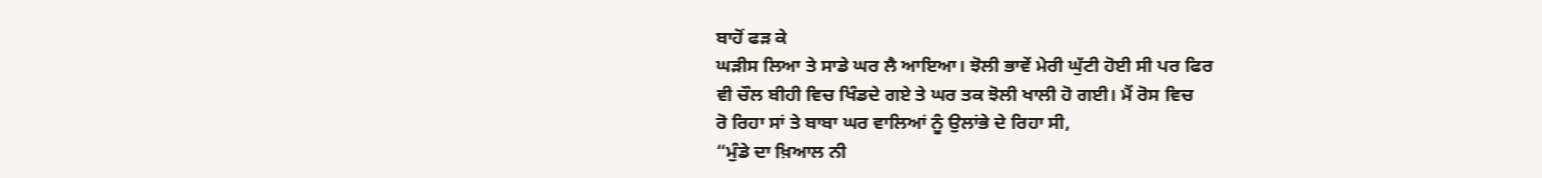ਬਾਹੋਂ ਫੜ ਕੇ
ਘੜੀਸ ਲਿਆ ਤੇ ਸਾਡੇ ਘਰ ਲੈ ਆਇਆ। ਝੋਲੀ ਭਾਵੇਂ ਮੇਰੀ ਘੁੱਟੀ ਹੋਈ ਸੀ ਪਰ ਫਿਰ
ਵੀ ਚੌਲ ਬੀਹੀ ਵਿਚ ਖਿੰਡਦੇ ਗਏ ਤੇ ਘਰ ਤਕ ਝੋਲੀ ਖਾਲੀ ਹੋ ਗਈ। ਮੈਂ ਰੋਸ ਵਿਚ
ਰੋ ਰਿਹਾ ਸਾਂ ਤੇ ਬਾਬਾ ਘਰ ਵਾਲਿਆਂ ਨੂੰ ਉਲਾਂਭੇ ਦੇ ਰਿਹਾ ਸੀ,
“ਮੁੰਡੇ ਦਾ ਖ਼ਿਆਲ ਨੀ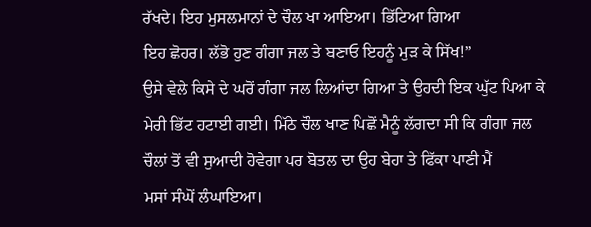ਰੱਖਦੇ। ਇਹ ਮੁਸਲਮਾਨਾਂ ਦੇ ਚੌਲ ਖਾ ਆਇਆ। ਭਿੱਟਿਆ ਗਿਆ
ਇਹ ਛੋਹਰ। ਲੱਭੋ ਹੁਣ ਗੰਗਾ ਜਲ ਤੇ ਬਣਾਓ ਇਹਨੂੰ ਮੁੜ ਕੇ ਸਿੱਖ!”
ਉਸੇ ਵੇਲੇ ਕਿਸੇ ਦੇ ਘਰੋਂ ਗੰਗਾ ਜਲ ਲਿਆਂਦਾ ਗਿਆ ਤੇ ਉਹਦੀ ਇਕ ਘੁੱਟ ਪਿਆ ਕੇ
ਮੇਰੀ ਭਿੱਟ ਹਟਾਈ ਗਈ। ਮਿੱਠੇ ਚੌਲ ਖਾਣ ਪਿਛੋਂ ਮੈਨੂੰ ਲੱਗਦਾ ਸੀ ਕਿ ਗੰਗਾ ਜਲ
ਚੌਲਾਂ ਤੋਂ ਵੀ ਸੁਆਦੀ ਹੋਵੇਗਾ ਪਰ ਬੋਤਲ ਦਾ ਉਹ ਬੇਹਾ ਤੇ ਫਿੱਕਾ ਪਾਣੀ ਮੈਂ
ਮਸਾਂ ਸੰਘੋਂ ਲੰਘਾਇਆ।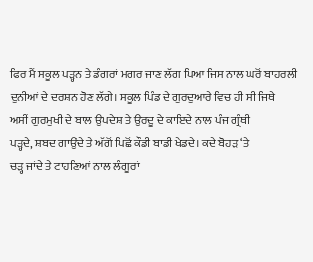ਫਿਰ ਮੈਂ ਸਕੂਲ ਪੜ੍ਹਨ ਤੇ ਡੰਗਰਾਂ ਮਗਰ ਜਾਣ ਲੱਗ ਪਿਆ ਜਿਸ ਨਾਲ ਘਰੋਂ ਬਾਹਰਲੀ
ਦੁਨੀਆਂ ਦੇ ਦਰਸ਼ਨ ਹੋਣ ਲੱਗੇ। ਸਕੂਲ ਪਿੰਡ ਦੇ ਗੁਰਦੁਆਰੇ ਵਿਚ ਹੀ ਸੀ ਜਿਥੇ
ਅਸੀਂ ਗੁਰਮੁਖੀ ਦੇ ਬਾਲ ਉਪਦੇਸ਼ ਤੇ ਉਰਦੂ ਦੇ ਕਾਇਦੇ ਨਾਲ ਪੰਜ ਗ੍ਰੰਥੀ
ਪੜ੍ਹਦੇ, ਸ਼ਬਦ ਗਾਉਂਦੇ ਤੇ ਅੱਗੋਂ ਪਿਛੋਂ ਕੌਡੀ ਬਾਡੀ ਖੇਡਦੇ। ਕਦੇ ਬੋਹੜ ‘ਤੇ
ਚੜ੍ਹ ਜਾਂਦੇ ਤੇ ਟਾਹਣਿਆਂ ਨਾਲ ਲੰਗੂਰਾਂ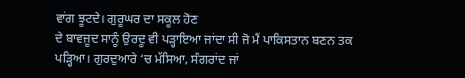ਵਾਂਗ ਝੂਟਦੇ। ਗੁਰੂਘਰ ਦਾ ਸਕੂਲ ਹੋਣ
ਦੇ ਬਾਵਜੂਦ ਸਾਨੂੰ ਉਰਦੂ ਵੀ ਪੜ੍ਹਾਇਆ ਜਾਂਦਾ ਸੀ ਜੋ ਮੈਂ ਪਾਕਿਸਤਾਨ ਬਣਨ ਤਕ
ਪੜ੍ਹਿਆ। ਗੁਰਦੁਆਰੇ ‘ਚ ਮੱਸਿਆ, ਸੰਗਰਾਂਦ ਜਾਂ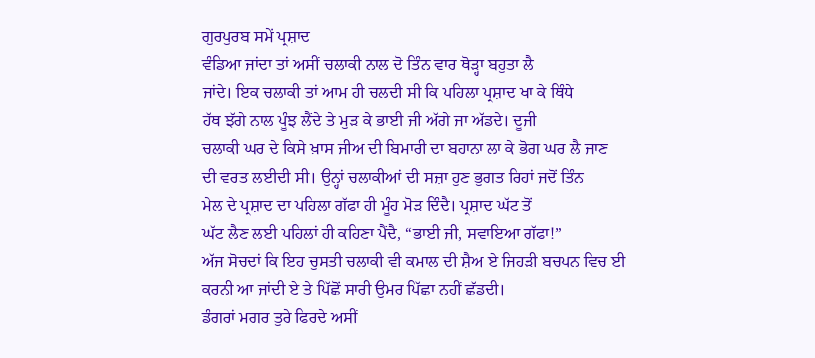ਗੁਰਪੁਰਬ ਸਮੇਂ ਪ੍ਰਸ਼ਾਦ
ਵੰਡਿਆ ਜਾਂਦਾ ਤਾਂ ਅਸੀਂ ਚਲਾਕੀ ਨਾਲ ਦੋ ਤਿੰਨ ਵਾਰ ਥੋੜ੍ਹਾ ਬਹੁਤਾ ਲੈ
ਜਾਂਦੇ। ਇਕ ਚਲਾਕੀ ਤਾਂ ਆਮ ਹੀ ਚਲਦੀ ਸੀ ਕਿ ਪਹਿਲਾ ਪ੍ਰਸ਼ਾਦ ਖਾ ਕੇ ਥਿੰਧੇ
ਹੱਥ ਝੱਗੇ ਨਾਲ ਪੂੰਝ ਲੈਂਦੇ ਤੇ ਮੁੜ ਕੇ ਭਾਈ ਜੀ ਅੱਗੇ ਜਾ ਅੱਡਦੇ। ਦੂਜੀ
ਚਲਾਕੀ ਘਰ ਦੇ ਕਿਸੇ ਖ਼ਾਸ ਜੀਅ ਦੀ ਬਿਮਾਰੀ ਦਾ ਬਹਾਨਾ ਲਾ ਕੇ ਭੋਗ ਘਰ ਲੈ ਜਾਣ
ਦੀ ਵਰਤ ਲਈਦੀ ਸੀ। ਉਨ੍ਹਾਂ ਚਲਾਕੀਆਂ ਦੀ ਸਜ਼ਾ ਹੁਣ ਭੁਗਤ ਰਿਹਾਂ ਜਦੋਂ ਤਿੰਨ
ਮੇਲ ਦੇ ਪ੍ਰਸ਼ਾਦ ਦਾ ਪਹਿਲਾ ਗੱਫਾ ਹੀ ਮੂੰਹ ਮੋੜ ਦਿੰਦੈ। ਪ੍ਰਸ਼ਾਦ ਘੱਟ ਤੋਂ
ਘੱਟ ਲੈਣ ਲਈ ਪਹਿਲਾਂ ਹੀ ਕਹਿਣਾ ਪੈਂਦੈ, “ਭਾਈ ਜੀ, ਸਵਾਇਆ ਗੱਫਾ!”
ਅੱਜ ਸੋਚਦਾਂ ਕਿ ਇਹ ਚੁਸਤੀ ਚਲਾਕੀ ਵੀ ਕਮਾਲ ਦੀ ਸ਼ੈਅ ਏ ਜਿਹੜੀ ਬਚਪਨ ਵਿਚ ਈ
ਕਰਨੀ ਆ ਜਾਂਦੀ ਏ ਤੇ ਪਿੱਛੋਂ ਸਾਰੀ ਉਮਰ ਪਿੱਛਾ ਨਹੀਂ ਛੱਡਦੀ।
ਡੰਗਰਾਂ ਮਗਰ ਤੁਰੇ ਫਿਰਦੇ ਅਸੀਂ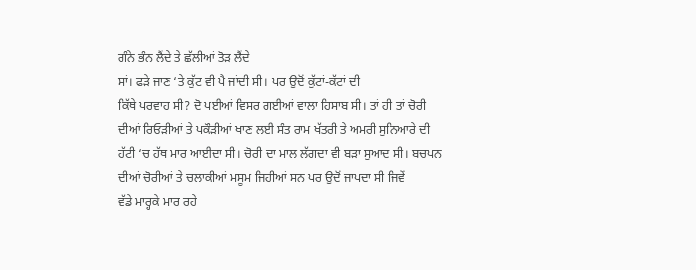ਗੰਨੇ ਭੰਨ ਲੈਂਦੇ ਤੇ ਛੱਲੀਆਂ ਤੋੜ ਲੈਂਦੇ
ਸਾਂ। ਫੜੇ ਜਾਣ ‘ਤੇ ਕੁੱਟ ਵੀ ਪੈ ਜਾਂਦੀ ਸੀ। ਪਰ ਉਦੋਂ ਕੁੱਟਾਂ-ਕੱਟਾਂ ਦੀ
ਕਿੱਥੇ ਪਰਵਾਹ ਸੀ? ਦੋ ਪਈਆਂ ਵਿਸਰ ਗਈਆਂ ਵਾਲਾ ਹਿਸਾਬ ਸੀ। ਤਾਂ ਹੀ ਤਾਂ ਚੋਰੀ
ਦੀਆਂ ਰਿਓੜੀਆਂ ਤੇ ਪਕੌੜੀਆਂ ਖਾਣ ਲਈ ਸੰਤ ਰਾਮ ਖੱਤਰੀ ਤੇ ਅਮਰੀ ਸੁਨਿਆਰੇ ਦੀ
ਹੱਟੀ ‘ਚ ਹੱਥ ਮਾਰ ਆਈਦਾ ਸੀ। ਚੋਰੀ ਦਾ ਮਾਲ ਲੱਗਦਾ ਵੀ ਬੜਾ ਸੁਆਦ ਸੀ। ਬਚਪਨ
ਦੀਆਂ ਚੋਰੀਆਂ ਤੇ ਚਲਾਕੀਆਂ ਮਸੂਮ ਜਿਹੀਆਂ ਸਨ ਪਰ ਉਦੋਂ ਜਾਪਦਾ ਸੀ ਜਿਵੇਂ
ਵੱਡੇ ਮਾਰ੍ਹਕੇ ਮਾਰ ਰਹੇ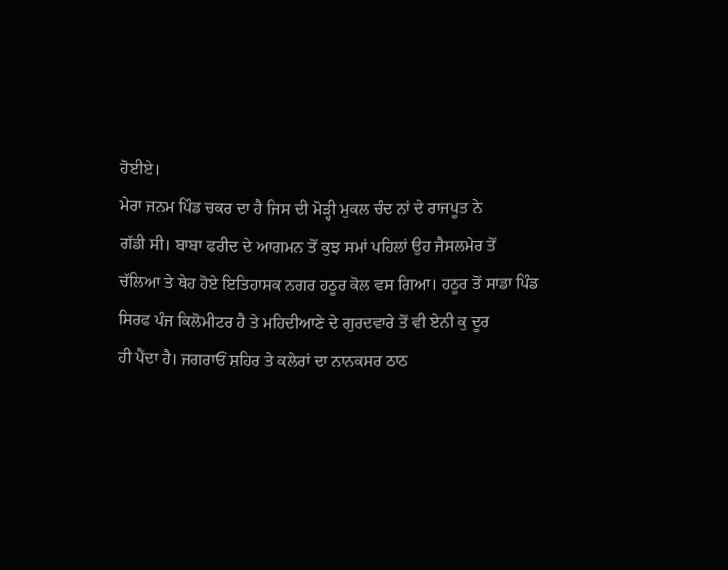ਹੋਈਏ।
ਮੇਰਾ ਜਨਮ ਪਿੰਡ ਚਕਰ ਦਾ ਹੈ ਜਿਸ ਦੀ ਮੋੜ੍ਹੀ ਮੁਕਲ ਚੰਦ ਨਾਂ ਦੇ ਰਾਜਪੂਤ ਨੇ
ਗੱਡੀ ਸੀ। ਬਾਬਾ ਫਰੀਦ ਦੇ ਆਗਮਨ ਤੋਂ ਕੁਝ ਸਮਾਂ ਪਹਿਲਾਂ ਉਹ ਜੈਸਲਮੇਰ ਤੋਂ
ਚੱਲਿਆ ਤੇ ਥੇਹ ਹੋਏ ਇਤਿਹਾਸਕ ਨਗਰ ਹਠੂਰ ਕੋਲ ਵਸ ਗਿਆ। ਹਠੂਰ ਤੋਂ ਸਾਡਾ ਪਿੰਡ
ਸਿਰਫ ਪੰਜ ਕਿਲੋਮੀਟਰ ਹੈ ਤੇ ਮਹਿਦੀਆਣੇ ਦੇ ਗੁਰਦਵਾਰੇ ਤੋਂ ਵੀ ਏਨੀ ਕੁ ਦੂਰ
ਹੀ ਪੈਂਦਾ ਹੈ। ਜਗਰਾਓਂ ਸ਼ਹਿਰ ਤੇ ਕਲੇਰਾਂ ਦਾ ਨਾਨਕਸਰ ਠਾਠ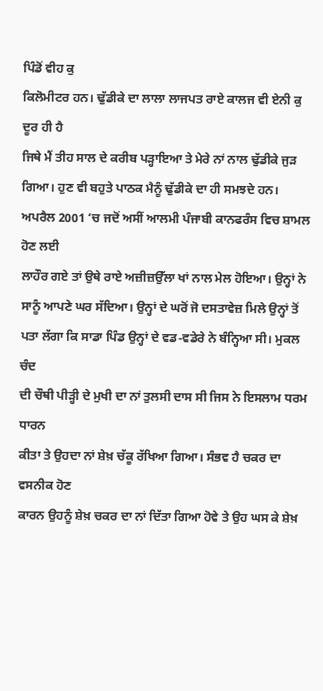ਪਿੰਡੋਂ ਵੀਹ ਕੁ
ਕਿਲੋਮੀਟਰ ਹਨ। ਢੁੱਡੀਕੇ ਦਾ ਲਾਲਾ ਲਾਜਪਤ ਰਾਏ ਕਾਲਜ ਵੀ ਏਨੀ ਕੁ ਦੂਰ ਹੀ ਹੈ
ਜਿਥੇ ਮੈਂ ਤੀਹ ਸਾਲ ਦੇ ਕਰੀਬ ਪੜ੍ਹਾਇਆ ਤੇ ਮੇਰੇ ਨਾਂ ਨਾਲ ਢੁੱਡੀਕੇ ਜੁੜ
ਗਿਆ। ਹੁਣ ਵੀ ਬਹੁਤੇ ਪਾਠਕ ਮੈਨੂੰ ਢੁੱਡੀਕੇ ਦਾ ਹੀ ਸਮਝਦੇ ਹਨ।
ਅਪਰੈਲ 2001 ‘ਚ ਜਦੋਂ ਅਸੀਂ ਆਲਮੀ ਪੰਜਾਬੀ ਕਾਨਫਰੰਸ ਵਿਚ ਸ਼ਾਮਲ ਹੋਣ ਲਈ
ਲਾਹੌਰ ਗਏ ਤਾਂ ਉਥੇ ਰਾਏ ਅਜ਼ੀਜ਼ਉੱਲਾ ਖਾਂ ਨਾਲ ਮੇਲ ਹੋਇਆ। ਉਨ੍ਹਾਂ ਨੇ
ਸਾਨੂੰ ਆਪਣੇ ਘਰ ਸੱਦਿਆ। ਉਨ੍ਹਾਂ ਦੇ ਘਰੋਂ ਜੋ ਦਸਤਾਵੇਜ਼ ਮਿਲੇ ਉਨ੍ਹਾਂ ਤੋਂ
ਪਤਾ ਲੱਗਾ ਕਿ ਸਾਡਾ ਪਿੰਡ ਉਨ੍ਹਾਂ ਦੇ ਵਡ-ਵਡੇਰੇ ਨੇ ਬੰਨ੍ਹਿਆ ਸੀ। ਮੁਕਲ ਚੰਦ
ਦੀ ਚੌਥੀ ਪੀੜ੍ਹੀ ਦੇ ਮੁਖੀ ਦਾ ਨਾਂ ਤੁਲਸੀ ਦਾਸ ਸੀ ਜਿਸ ਨੇ ਇਸਲਾਮ ਧਰਮ ਧਾਰਨ
ਕੀਤਾ ਤੇ ਉਹਦਾ ਨਾਂ ਸ਼ੇਖ਼ ਚੱਕੂ ਰੱਖਿਆ ਗਿਆ। ਸੰਭਵ ਹੈ ਚਕਰ ਦਾ ਵਸਨੀਕ ਹੋਣ
ਕਾਰਨ ਉਹਨੂੰ ਸ਼ੇਖ਼ ਚਕਰ ਦਾ ਨਾਂ ਦਿੱਤਾ ਗਿਆ ਹੋਵੇ ਤੇ ਉਹ ਘਸ ਕੇ ਸ਼ੇਖ਼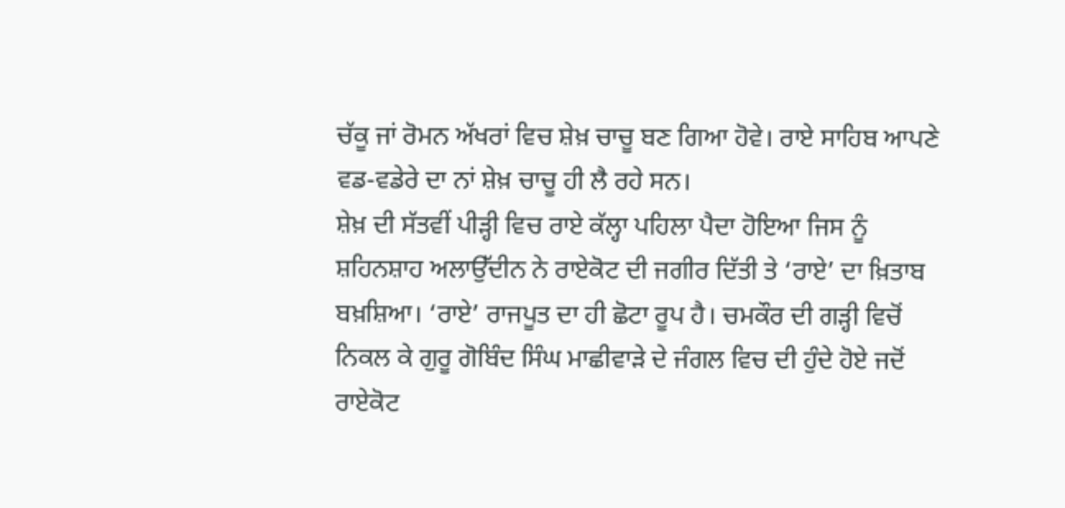ਚੱਕੂ ਜਾਂ ਰੋਮਨ ਅੱਖਰਾਂ ਵਿਚ ਸ਼ੇਖ਼ ਚਾਚੂ ਬਣ ਗਿਆ ਹੋਵੇ। ਰਾਏ ਸਾਹਿਬ ਆਪਣੇ
ਵਡ-ਵਡੇਰੇ ਦਾ ਨਾਂ ਸ਼ੇਖ਼ ਚਾਚੂ ਹੀ ਲੈ ਰਹੇ ਸਨ।
ਸ਼ੇਖ਼ ਦੀ ਸੱਤਵੀਂ ਪੀੜ੍ਹੀ ਵਿਚ ਰਾਏ ਕੱਲ੍ਹਾ ਪਹਿਲਾ ਪੈਦਾ ਹੋਇਆ ਜਿਸ ਨੂੰ
ਸ਼ਹਿਨਸ਼ਾਹ ਅਲਾਉੱਦੀਨ ਨੇ ਰਾਏਕੋਟ ਦੀ ਜਗੀਰ ਦਿੱਤੀ ਤੇ ‘ਰਾਏ’ ਦਾ ਖ਼ਿਤਾਬ
ਬਖ਼ਸ਼ਿਆ। ‘ਰਾਏ’ ਰਾਜਪੂਤ ਦਾ ਹੀ ਛੋਟਾ ਰੂਪ ਹੈ। ਚਮਕੌਰ ਦੀ ਗੜ੍ਹੀ ਵਿਚੋਂ
ਨਿਕਲ ਕੇ ਗੁਰੂ ਗੋਬਿੰਦ ਸਿੰਘ ਮਾਛੀਵਾੜੇ ਦੇ ਜੰਗਲ ਵਿਚ ਦੀ ਹੁੰਦੇ ਹੋਏ ਜਦੋਂ
ਰਾਏਕੋਟ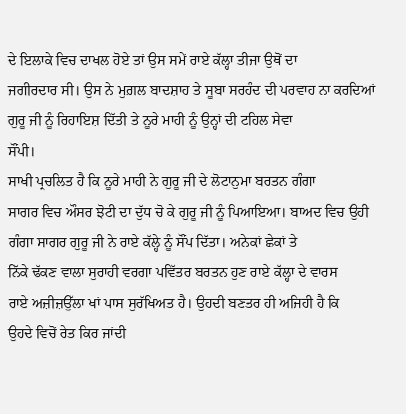ਦੇ ਇਲਾਕੇ ਵਿਚ ਦਾਖਲ ਹੋਏ ਤਾਂ ਉਸ ਸਮੇਂ ਰਾਏ ਕੱਲ੍ਹਾ ਤੀਜਾ ਉਥੋਂ ਦਾ
ਜਗੀਰਦਾਰ ਸੀ। ਉਸ ਨੇ ਮੁਗ਼ਲ ਬਾਦਸ਼ਾਹ ਤੇ ਸੂਬਾ ਸਰਹੰਦ ਦੀ ਪਰਵਾਹ ਨਾ ਕਰਦਿਆਂ
ਗੁਰੂ ਜੀ ਨੂੰ ਰਿਹਾਇਸ਼ ਦਿੱਤੀ ਤੇ ਨੂਰੇ ਮਾਹੀ ਨੂੰ ਉਨ੍ਹਾਂ ਦੀ ਟਹਿਲ ਸੇਵਾ
ਸੌਂਪੀ।
ਸਾਖੀ ਪ੍ਰਚਲਿਤ ਹੈ ਕਿ ਨੂਰੇ ਮਾਹੀ ਨੇ ਗੁਰੂ ਜੀ ਦੇ ਲੋਟਾਨੁਮਾ ਬਰਤਨ ਗੰਗਾ
ਸਾਗਰ ਵਿਚ ਔਸਰ ਝੋਟੀ ਦਾ ਦੁੱਧ ਚੋ ਕੇ ਗੁਰੂ ਜੀ ਨੂੰ ਪਿਆਇਆ। ਬਾਅਦ ਵਿਚ ਉਹੀ
ਗੰਗਾ ਸਾਗਰ ਗੁਰੂ ਜੀ ਨੇ ਰਾਏ ਕੱਲ੍ਹੇ ਨੂੰ ਸੌਂਪ ਦਿੱਤਾ। ਅਨੇਕਾਂ ਛੇਕਾਂ ਤੇ
ਨਿੱਕੇ ਢੱਕਣ ਵਾਲਾ ਸੁਰਾਹੀ ਵਰਗਾ ਪਵਿੱਤਰ ਬਰਤਨ ਹੁਣ ਰਾਏ ਕੱਲ੍ਹਾ ਦੇ ਵਾਰਸ
ਰਾਏ ਅਜ਼ੀਜ਼ਉੱਲਾ ਖਾਂ ਪਾਸ ਸੁਰੱਖਿਅਤ ਹੈ। ਉਹਦੀ ਬਣਤਰ ਹੀ ਅਜਿਹੀ ਹੈ ਕਿ
ਉਹਦੇ ਵਿਚੋਂ ਰੇਤ ਕਿਰ ਜਾਂਦੀ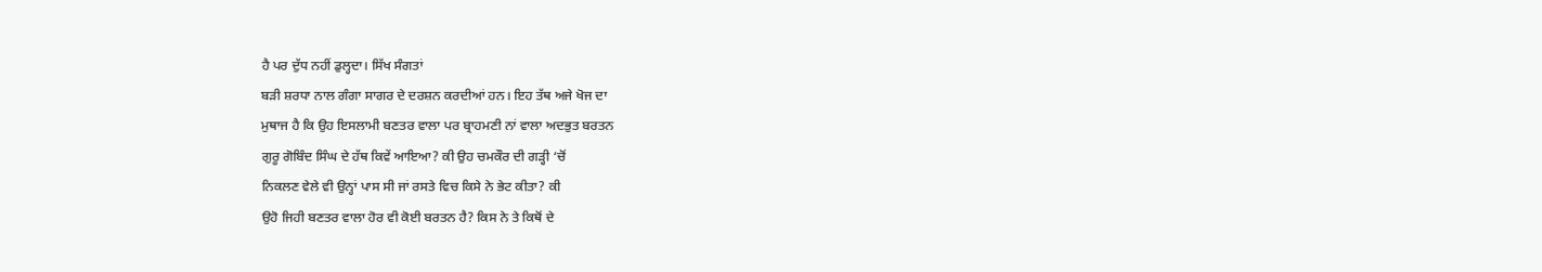ਹੈ ਪਰ ਦੁੱਧ ਨਹੀਂ ਡੁਲ੍ਹਦਾ। ਸਿੱਖ ਸੰਗਤਾਂ
ਬੜੀ ਸ਼ਰਧਾ ਨਾਲ ਗੰਗਾ ਸਾਗਰ ਦੇ ਦਰਸ਼ਨ ਕਰਦੀਆਂ ਹਨ। ਇਹ ਤੱਥ ਅਜੇ ਖੋਜ ਦਾ
ਮੁਥਾਜ ਹੈ ਕਿ ਉਹ ਇਸਲਾਮੀ ਬਣਤਰ ਵਾਲਾ ਪਰ ਬ੍ਰਾਹਮਣੀ ਨਾਂ ਵਾਲਾ ਅਦਭੁਤ ਬਰਤਨ
ਗੁਰੂ ਗੋਬਿੰਦ ਸਿੰਘ ਦੇ ਹੱਥ ਕਿਵੇਂ ਆਇਆ? ਕੀ ਉਹ ਚਮਕੌਰ ਦੀ ਗੜ੍ਹੀ ‘ਚੋਂ
ਨਿਕਲਣ ਵੇਲੇ ਵੀ ਉਨ੍ਹਾਂ ਪਾਸ ਸੀ ਜਾਂ ਰਸਤੇ ਵਿਚ ਕਿਸੇ ਨੇ ਭੇਟ ਕੀਤਾ? ਕੀ
ਉਹੋ ਜਿਹੀ ਬਣਤਰ ਵਾਲਾ ਹੋਰ ਵੀ ਕੋਈ ਬਰਤਨ ਹੈ? ਕਿਸ ਨੇ ਤੇ ਕਿਥੋਂ ਦੇ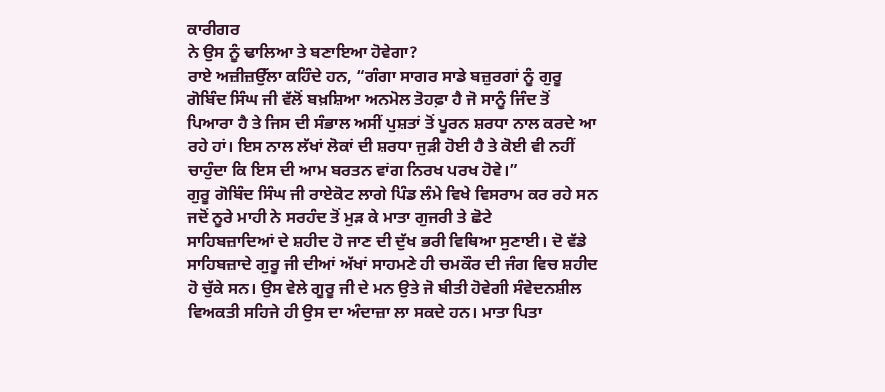ਕਾਰੀਗਰ
ਨੇ ਉਸ ਨੂੰ ਢਾਲਿਆ ਤੇ ਬਣਾਇਆ ਹੋਵੇਗਾ?
ਰਾਏ ਅਜ਼ੀਜ਼ਉੱਲਾ ਕਹਿੰਦੇ ਹਨ, “ਗੰਗਾ ਸਾਗਰ ਸਾਡੇ ਬਜ਼ੁਰਗਾਂ ਨੂੰ ਗੁਰੂ
ਗੋਬਿੰਦ ਸਿੰਘ ਜੀ ਵੱਲੋਂ ਬਖ਼ਸ਼ਿਆ ਅਨਮੋਲ ਤੋਹਫ਼ਾ ਹੈ ਜੋ ਸਾਨੂੰ ਜਿੰਦ ਤੋਂ
ਪਿਆਰਾ ਹੈ ਤੇ ਜਿਸ ਦੀ ਸੰਭਾਲ ਅਸੀਂ ਪੁਸ਼ਤਾਂ ਤੋਂ ਪੂਰਨ ਸ਼ਰਧਾ ਨਾਲ ਕਰਦੇ ਆ
ਰਹੇ ਹਾਂ। ਇਸ ਨਾਲ ਲੱਖਾਂ ਲੋਕਾਂ ਦੀ ਸ਼ਰਧਾ ਜੁੜੀ ਹੋਈ ਹੈ ਤੇ ਕੋਈ ਵੀ ਨਹੀਂ
ਚਾਹੁੰਦਾ ਕਿ ਇਸ ਦੀ ਆਮ ਬਰਤਨ ਵਾਂਗ ਨਿਰਖ ਪਰਖ ਹੋਵੇ।”
ਗੁਰੂ ਗੋਬਿੰਦ ਸਿੰਘ ਜੀ ਰਾਏਕੋਟ ਲਾਗੇ ਪਿੰਡ ਲੰਮੇ ਵਿਖੇ ਵਿਸਰਾਮ ਕਰ ਰਹੇ ਸਨ
ਜਦੋਂ ਨੂਰੇ ਮਾਹੀ ਨੇ ਸਰਹੰਦ ਤੋਂ ਮੁੜ ਕੇ ਮਾਤਾ ਗੁਜਰੀ ਤੇ ਛੋਟੇ
ਸਾਹਿਬਜ਼ਾਦਿਆਂ ਦੇ ਸ਼ਹੀਦ ਹੋ ਜਾਣ ਦੀ ਦੁੱਖ ਭਰੀ ਵਿਥਿਆ ਸੁਣਾਈ। ਦੋ ਵੱਡੇ
ਸਾਹਿਬਜ਼ਾਦੇ ਗੁਰੂ ਜੀ ਦੀਆਂ ਅੱਖਾਂ ਸਾਹਮਣੇ ਹੀ ਚਮਕੌਰ ਦੀ ਜੰਗ ਵਿਚ ਸ਼ਹੀਦ
ਹੋ ਚੁੱਕੇ ਸਨ। ਉਸ ਵੇਲੇ ਗੂਰੂ ਜੀ ਦੇ ਮਨ ਉਤੇ ਜੋ ਬੀਤੀ ਹੋਵੇਗੀ ਸੰਵੇਦਨਸ਼ੀਲ
ਵਿਅਕਤੀ ਸਹਿਜੇ ਹੀ ਉਸ ਦਾ ਅੰਦਾਜ਼ਾ ਲਾ ਸਕਦੇ ਹਨ। ਮਾਤਾ ਪਿਤਾ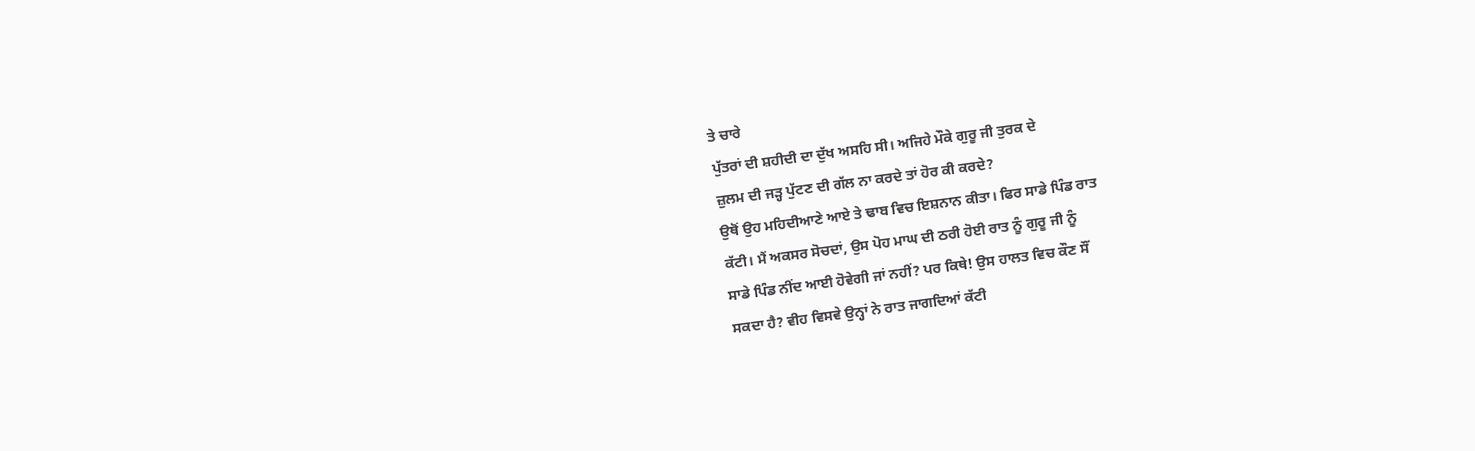ਤੇ ਚਾਰੇ
ਪੁੱਤਰਾਂ ਦੀ ਸ਼ਹੀਦੀ ਦਾ ਦੁੱਖ ਅਸਹਿ ਸੀ। ਅਜਿਹੇ ਮੌਕੇ ਗੁਰੂ ਜੀ ਤੁਰਕ ਦੇ
ਜ਼ੁਲਮ ਦੀ ਜੜ੍ਹ ਪੁੱਟਣ ਦੀ ਗੱਲ ਨਾ ਕਰਦੇ ਤਾਂ ਹੋਰ ਕੀ ਕਰਦੇ?
ਉਥੋਂ ਉਹ ਮਹਿਦੀਆਣੇ ਆਏ ਤੇ ਢਾਬ ਵਿਚ ਇਸ਼ਨਾਨ ਕੀਤਾ। ਫਿਰ ਸਾਡੇ ਪਿੰਡ ਰਾਤ
ਕੱਟੀ। ਮੈਂ ਅਕਸਰ ਸੋਚਦਾਂ, ਉਸ ਪੋਹ ਮਾਘ ਦੀ ਠਰੀ ਹੋਈ ਰਾਤ ਨੂੰ ਗੁਰੂ ਜੀ ਨੂੰ
ਸਾਡੇ ਪਿੰਡ ਨੀਂਦ ਆਈ ਹੋਵੇਗੀ ਜਾਂ ਨਹੀਂ? ਪਰ ਕਿਥੇ! ਉਸ ਹਾਲਤ ਵਿਚ ਕੌਣ ਸੌਂ
ਸਕਦਾ ਹੈ? ਵੀਹ ਵਿਸਵੇ ਉਨ੍ਹਾਂ ਨੇ ਰਾਤ ਜਾਗਦਿਆਂ ਕੱਟੀ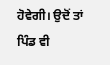ਹੋਵੇਗੀ। ਉਦੋਂ ਤਾਂ
ਪਿੰਡ ਵੀ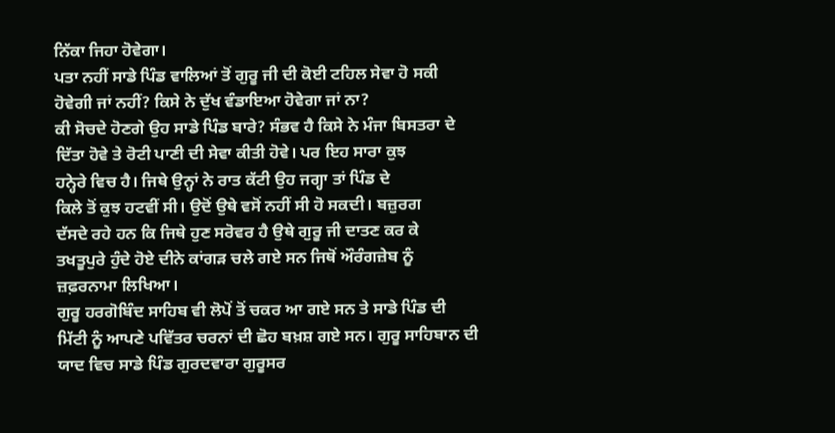ਨਿੱਕਾ ਜਿਹਾ ਹੋਵੇਗਾ।
ਪਤਾ ਨਹੀਂ ਸਾਡੇ ਪਿੰਡ ਵਾਲਿਆਂ ਤੋਂ ਗੁਰੂ ਜੀ ਦੀ ਕੋਈ ਟਹਿਲ ਸੇਵਾ ਹੋ ਸਕੀ
ਹੋਵੇਗੀ ਜਾਂ ਨਹੀਂ? ਕਿਸੇ ਨੇ ਦੁੱਖ ਵੰਡਾਇਆ ਹੋਵੇਗਾ ਜਾਂ ਨਾ?
ਕੀ ਸੋਚਦੇ ਹੋਣਗੇ ਉਹ ਸਾਡੇ ਪਿੰਡ ਬਾਰੇ? ਸੰਭਵ ਹੈ ਕਿਸੇ ਨੇ ਮੰਜਾ ਬਿਸਤਰਾ ਦੇ
ਦਿੱਤਾ ਹੋਵੇ ਤੇ ਰੋਟੀ ਪਾਣੀ ਦੀ ਸੇਵਾ ਕੀਤੀ ਹੋਵੇ। ਪਰ ਇਹ ਸਾਰਾ ਕੁਝ
ਹਨ੍ਹੇਰੇ ਵਿਚ ਹੈ। ਜਿਥੇ ਉਨ੍ਹਾਂ ਨੇ ਰਾਤ ਕੱਟੀ ਉਹ ਜਗ੍ਹਾ ਤਾਂ ਪਿੰਡ ਦੇ
ਕਿਲੇ ਤੋਂ ਕੁਝ ਹਟਵੀਂ ਸੀ। ਉਦੋਂ ਉਥੇ ਵਸੋਂ ਨਹੀਂ ਸੀ ਹੋ ਸਕਦੀ। ਬਜ਼ੁਰਗ
ਦੱਸਦੇ ਰਹੇ ਹਨ ਕਿ ਜਿਥੇ ਹੁਣ ਸਰੋਵਰ ਹੈ ਉਥੇ ਗੁਰੂ ਜੀ ਦਾਤਣ ਕਰ ਕੇ
ਤਖਤੂਪੁਰੇ ਹੁੰਦੇ ਹੋਏ ਦੀਨੇ ਕਾਂਗੜ ਚਲੇ ਗਏ ਸਨ ਜਿਥੋਂ ਔਰੰਗਜ਼ੇਬ ਨੂੰ
ਜ਼ਫ਼ਰਨਾਮਾ ਲਿਖਿਆ।
ਗੁਰੂ ਹਰਗੋਬਿੰਦ ਸਾਹਿਬ ਵੀ ਲੋਪੋਂ ਤੋਂ ਚਕਰ ਆ ਗਏ ਸਨ ਤੇ ਸਾਡੇ ਪਿੰਡ ਦੀ
ਮਿੱਟੀ ਨੂੰ ਆਪਣੇ ਪਵਿੱਤਰ ਚਰਨਾਂ ਦੀ ਛੋਹ ਬਖ਼ਸ਼ ਗਏ ਸਨ। ਗੁਰੂ ਸਾਹਿਬਾਨ ਦੀ
ਯਾਦ ਵਿਚ ਸਾਡੇ ਪਿੰਡ ਗੁਰਦਵਾਰਾ ਗੁਰੂਸਰ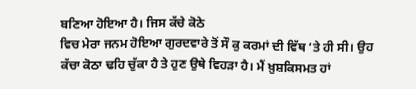ਬਣਿਆ ਹੋਇਆ ਹੈ। ਜਿਸ ਕੱਚੇ ਕੋਠੇ
ਵਿਚ ਮੇਰਾ ਜਨਮ ਹੋਇਆ ਗੁਰਦਵਾਰੇ ਤੋਂ ਸੌ ਕੁ ਕਰਮਾਂ ਦੀ ਵਿੱਥ ‘ਤੇ ਹੀ ਸੀ। ਉਹ
ਕੱਚਾ ਕੋਠਾ ਢਹਿ ਚੁੱਕਾ ਹੈ ਤੇ ਹੁਣ ਉਥੇ ਵਿਹੜਾ ਹੈ। ਮੈਂ ਖ਼ੁਸ਼ਕਿਸਮਤ ਹਾਂ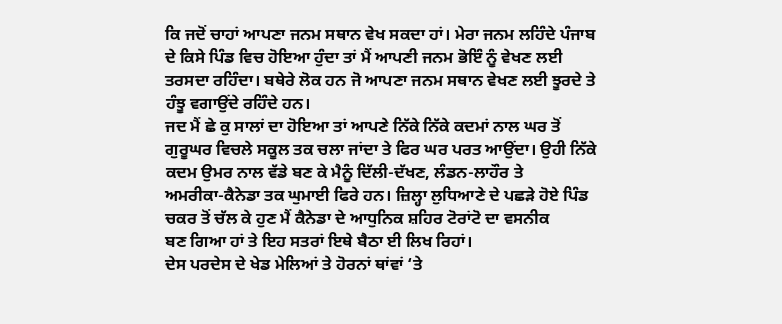ਕਿ ਜਦੋਂ ਚਾਹਾਂ ਆਪਣਾ ਜਨਮ ਸਥਾਨ ਵੇਖ ਸਕਦਾ ਹਾਂ। ਮੇਰਾ ਜਨਮ ਲਹਿੰਦੇ ਪੰਜਾਬ
ਦੇ ਕਿਸੇ ਪਿੰਡ ਵਿਚ ਹੋਇਆ ਹੁੰਦਾ ਤਾਂ ਮੈਂ ਆਪਣੀ ਜਨਮ ਭੋਇੰ ਨੂੰ ਵੇਖਣ ਲਈ
ਤਰਸਦਾ ਰਹਿੰਦਾ। ਬਥੇਰੇ ਲੋਕ ਹਨ ਜੋ ਆਪਣਾ ਜਨਮ ਸਥਾਨ ਵੇਖਣ ਲਈ ਝੂਰਦੇ ਤੇ
ਹੰਝੂ ਵਗਾਉਂਦੇ ਰਹਿੰਦੇ ਹਨ।
ਜਦ ਮੈਂ ਛੇ ਕੁ ਸਾਲਾਂ ਦਾ ਹੋਇਆ ਤਾਂ ਆਪਣੇ ਨਿੱਕੇ ਨਿੱਕੇ ਕਦਮਾਂ ਨਾਲ ਘਰ ਤੋਂ
ਗੁਰੂਘਰ ਵਿਚਲੇ ਸਕੂਲ ਤਕ ਚਲਾ ਜਾਂਦਾ ਤੇ ਫਿਰ ਘਰ ਪਰਤ ਆਉਂਦਾ। ਉਹੀ ਨਿੱਕੇ
ਕਦਮ ਉਮਰ ਨਾਲ ਵੱਡੇ ਬਣ ਕੇ ਮੈਨੂੰ ਦਿੱਲੀ-ਦੱਖਣ, ਲੰਡਨ-ਲਾਹੌਰ ਤੇ
ਅਮਰੀਕਾ-ਕੈਨੇਡਾ ਤਕ ਘੁਮਾਈ ਫਿਰੇ ਹਨ। ਜ਼ਿਲ੍ਹਾ ਲੁਧਿਆਣੇ ਦੇ ਪਛੜੇ ਹੋਏ ਪਿੰਡ
ਚਕਰ ਤੋਂ ਚੱਲ ਕੇ ਹੁਣ ਮੈਂ ਕੈਨੇਡਾ ਦੇ ਆਧੁਨਿਕ ਸ਼ਹਿਰ ਟੋਰਾਂਟੋ ਦਾ ਵਸਨੀਕ
ਬਣ ਗਿਆ ਹਾਂ ਤੇ ਇਹ ਸਤਰਾਂ ਇਥੇ ਬੈਠਾ ਈ ਲਿਖ ਰਿਹਾਂ।
ਦੇਸ ਪਰਦੇਸ ਦੇ ਖੇਡ ਮੇਲਿਆਂ ਤੇ ਹੋਰਨਾਂ ਥਾਂਵਾਂ ‘ਤੇ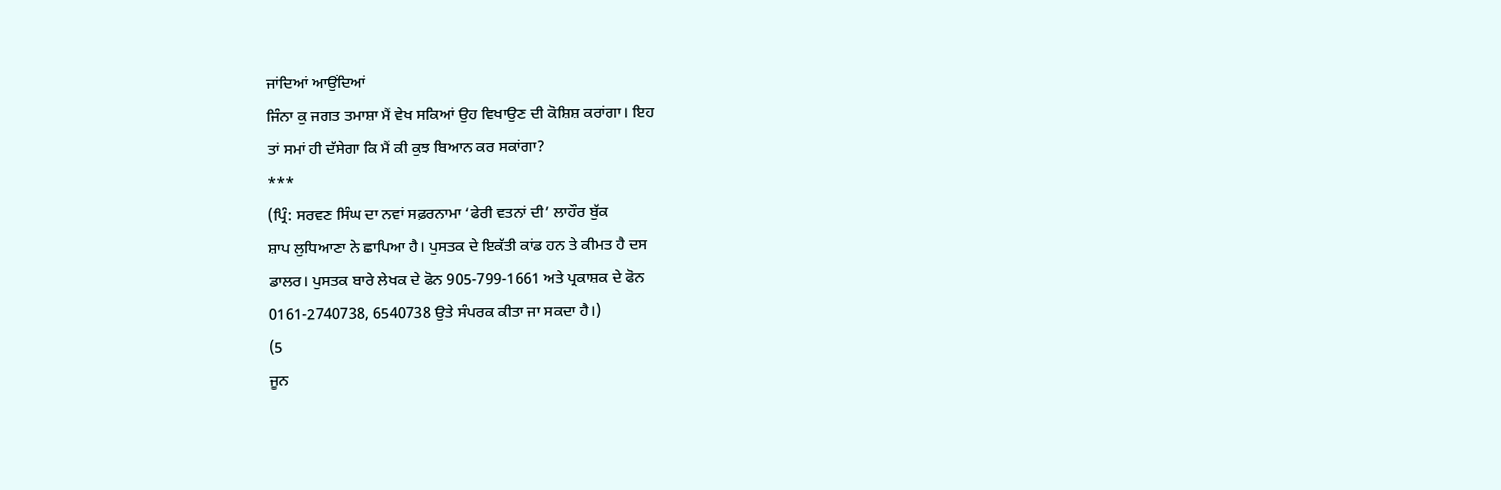ਜਾਂਦਿਆਂ ਆਉਂਦਿਆਂ
ਜਿੰਨਾ ਕੁ ਜਗਤ ਤਮਾਸ਼ਾ ਮੈਂ ਵੇਖ ਸਕਿਆਂ ਉਹ ਵਿਖਾਉਣ ਦੀ ਕੋਸ਼ਿਸ਼ ਕਰਾਂਗਾ। ਇਹ
ਤਾਂ ਸਮਾਂ ਹੀ ਦੱਸੇਗਾ ਕਿ ਮੈਂ ਕੀ ਕੁਝ ਬਿਆਨ ਕਰ ਸਕਾਂਗਾ?
***
(ਪ੍ਰਿੰ: ਸਰਵਣ ਸਿੰਘ ਦਾ ਨਵਾਂ ਸਫ਼ਰਨਾਮਾ ‘ਫੇਰੀ ਵਤਨਾਂ ਦੀ’ ਲਾਹੌਰ ਬੁੱਕ
ਸ਼ਾਪ ਲੁਧਿਆਣਾ ਨੇ ਛਾਪਿਆ ਹੈ। ਪੁਸਤਕ ਦੇ ਇਕੱਤੀ ਕਾਂਡ ਹਨ ਤੇ ਕੀਮਤ ਹੈ ਦਸ
ਡਾਲਰ। ਪੁਸਤਕ ਬਾਰੇ ਲੇਖਕ ਦੇ ਫੋਨ 905-799-1661 ਅਤੇ ਪ੍ਰਕਾਸ਼ਕ ਦੇ ਫੋਨ
0161-2740738, 6540738 ਉਤੇ ਸੰਪਰਕ ਕੀਤਾ ਜਾ ਸਕਦਾ ਹੈ।)
(5
ਜੂਨ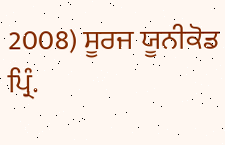2008) ਸੂਰਜ ਯੂਨੀਕੋਡ
ਪ੍ਰਿੰ.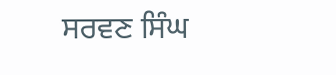ਸਰਵਣ ਸਿੰਘ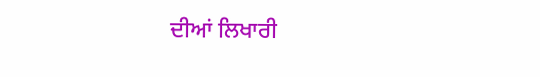ਦੀਆਂ ਲਿਖਾਰੀ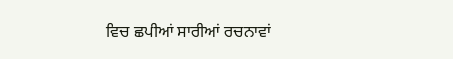ਵਿਚ ਛਪੀਆਂ ਸਾਰੀਆਂ ਰਚਨਾਵਾਂ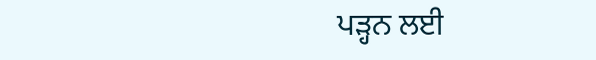ਪੜ੍ਹਨ ਲਈ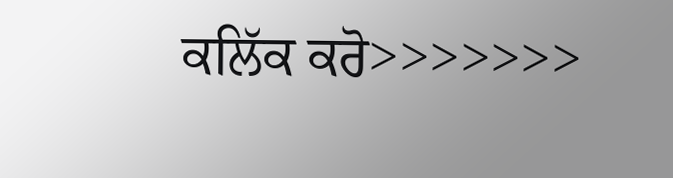ਕਲਿੱਕ ਕਰੋ>>>>>>>